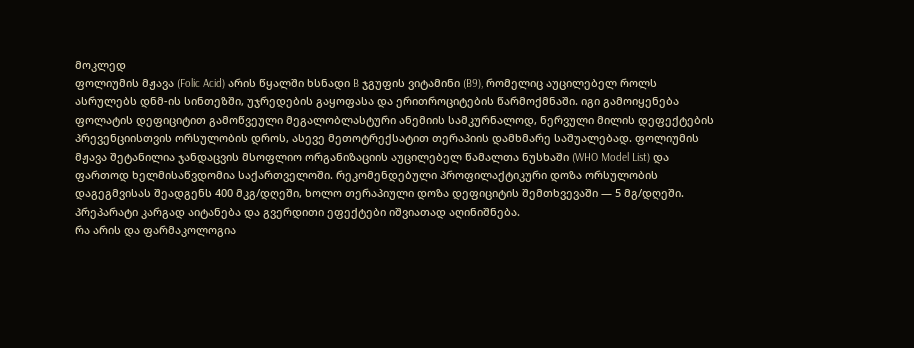მოკლედ
ფოლიუმის მჟავა (Folic Acid) არის წყალში ხსნადი B ჯგუფის ვიტამინი (B9), რომელიც აუცილებელ როლს ასრულებს დნმ-ის სინთეზში, უჯრედების გაყოფასა და ერითროციტების წარმოქმნაში. იგი გამოიყენება ფოლატის დეფიციტით გამოწვეული მეგალობლასტური ანემიის სამკურნალოდ, ნერვული მილის დეფექტების პრევენციისთვის ორსულობის დროს, ასევე მეთოტრექსატით თერაპიის დამხმარე საშუალებად. ფოლიუმის მჟავა შეტანილია ჯანდაცვის მსოფლიო ორგანიზაციის აუცილებელ წამალთა ნუსხაში (WHO Model List) და ფართოდ ხელმისაწვდომია საქართველოში. რეკომენდებული პროფილაქტიკური დოზა ორსულობის დაგეგმვისას შეადგენს 400 მკგ/დღეში, ხოლო თერაპიული დოზა დეფიციტის შემთხვევაში — 5 მგ/დღეში. პრეპარატი კარგად აიტანება და გვერდითი ეფექტები იშვიათად აღინიშნება.
რა არის და ფარმაკოლოგია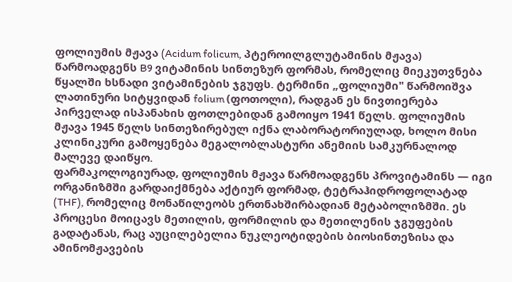ფოლიუმის მჟავა (Acidum folicum, პტეროილგლუტამინის მჟავა) წარმოადგენს B9 ვიტამინის სინთეზურ ფორმას, რომელიც მიეკუთვნება წყალში ხსნადი ვიტამინების ჯგუფს. ტერმინი „ფოლიუმი" წარმოიშვა ლათინური სიტყვიდან folium (ფოთოლი), რადგან ეს ნივთიერება პირველად ისპანახის ფოთლებიდან გამოიყო 1941 წელს. ფოლიუმის მჟავა 1945 წელს სინთეზირებულ იქნა ლაბორატორიულად, ხოლო მისი კლინიკური გამოყენება მეგალობლასტური ანემიის სამკურნალოდ მალევე დაიწყო.
ფარმაკოლოგიურად, ფოლიუმის მჟავა წარმოადგენს პროვიტამინს — იგი ორგანიზმში გარდაიქმნება აქტიურ ფორმად, ტეტრაჰიდროფოლატად (THF), რომელიც მონაწილეობს ერთნახშირბადიან მეტაბოლიზმში. ეს პროცესი მოიცავს მეთილის, ფორმილის და მეთილენის ჯგუფების გადატანას, რაც აუცილებელია ნუკლეოტიდების ბიოსინთეზისა და ამინომჟავების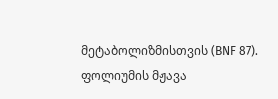მეტაბოლიზმისთვის (BNF 87).
ფოლიუმის მჟავა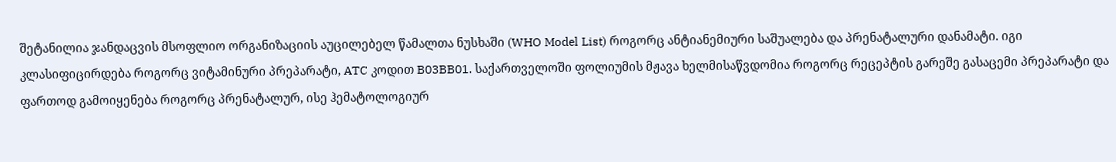შეტანილია ჯანდაცვის მსოფლიო ორგანიზაციის აუცილებელ წამალთა ნუსხაში (WHO Model List) როგორც ანტიანემიური საშუალება და პრენატალური დანამატი. იგი კლასიფიცირდება როგორც ვიტამინური პრეპარატი, ATC კოდით B03BB01. საქართველოში ფოლიუმის მჟავა ხელმისაწვდომია როგორც რეცეპტის გარეშე გასაცემი პრეპარატი და ფართოდ გამოიყენება როგორც პრენატალურ, ისე ჰემატოლოგიურ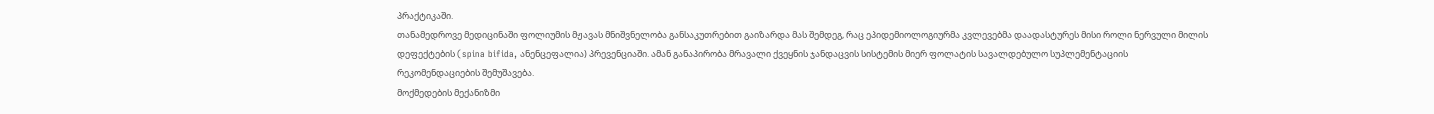პრაქტიკაში.
თანამედროვე მედიცინაში ფოლიუმის მჟავას მნიშვნელობა განსაკუთრებით გაიზარდა მას შემდეგ, რაც ეპიდემიოლოგიურმა კვლევებმა დაადასტურეს მისი როლი ნერვული მილის დეფექტების (spina bifida, ანენცეფალია) პრევენციაში. ამან განაპირობა მრავალი ქვეყნის ჯანდაცვის სისტემის მიერ ფოლატის სავალდებულო სუპლემენტაციის რეკომენდაციების შემუშავება.
მოქმედების მექანიზმი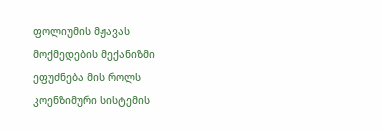ფოლიუმის მჟავას მოქმედების მექანიზმი ეფუძნება მის როლს კოენზიმური სისტემის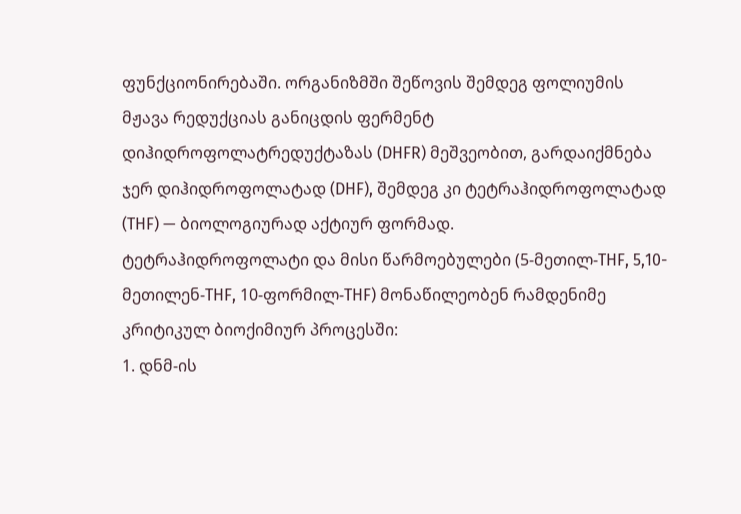ფუნქციონირებაში. ორგანიზმში შეწოვის შემდეგ ფოლიუმის მჟავა რედუქციას განიცდის ფერმენტ დიჰიდროფოლატრედუქტაზას (DHFR) მეშვეობით, გარდაიქმნება ჯერ დიჰიდროფოლატად (DHF), შემდეგ კი ტეტრაჰიდროფოლატად (THF) — ბიოლოგიურად აქტიურ ფორმად.
ტეტრაჰიდროფოლატი და მისი წარმოებულები (5-მეთილ-THF, 5,10-მეთილენ-THF, 10-ფორმილ-THF) მონაწილეობენ რამდენიმე კრიტიკულ ბიოქიმიურ პროცესში:
1. დნმ-ის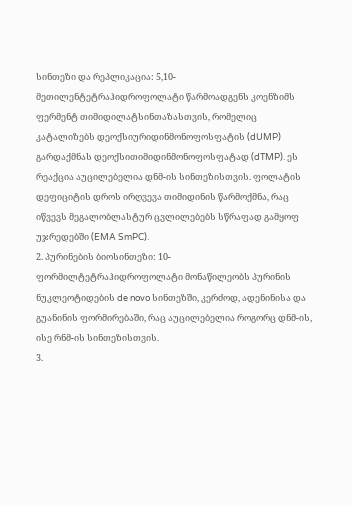სინთეზი და რეპლიკაცია: 5,10-მეთილენტეტრაჰიდროფოლატი წარმოადგენს კოენზიმს ფერმენტ თიმიდილატსინთაზასთვის, რომელიც კატალიზებს დეოქსიურიდინმონოფოსფატის (dUMP) გარდაქმნას დეოქსითიმიდინმონოფოსფატად (dTMP). ეს რეაქცია აუცილებელია დნმ-ის სინთეზისთვის. ფოლატის დეფიციტის დროს ირღვევა თიმიდინის წარმოქმნა, რაც იწვევს მეგალობლასტურ ცვლილებებს სწრაფად გამყოფ უჯრედებში (EMA SmPC).
2. პურინების ბიოსინთეზი: 10-ფორმილტეტრაჰიდროფოლატი მონაწილეობს პურინის ნუკლეოტიდების de novo სინთეზში, კერძოდ, ადენინისა და გუანინის ფორმირებაში, რაც აუცილებელია როგორც დნმ-ის, ისე რნმ-ის სინთეზისთვის.
3.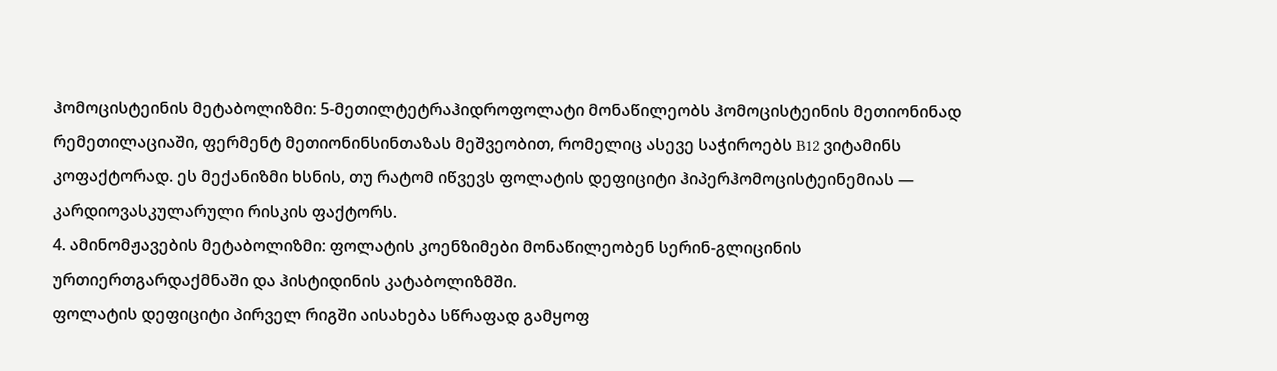ჰომოცისტეინის მეტაბოლიზმი: 5-მეთილტეტრაჰიდროფოლატი მონაწილეობს ჰომოცისტეინის მეთიონინად რემეთილაციაში, ფერმენტ მეთიონინსინთაზას მეშვეობით, რომელიც ასევე საჭიროებს B12 ვიტამინს კოფაქტორად. ეს მექანიზმი ხსნის, თუ რატომ იწვევს ფოლატის დეფიციტი ჰიპერჰომოცისტეინემიას — კარდიოვასკულარული რისკის ფაქტორს.
4. ამინომჟავების მეტაბოლიზმი: ფოლატის კოენზიმები მონაწილეობენ სერინ-გლიცინის ურთიერთგარდაქმნაში და ჰისტიდინის კატაბოლიზმში.
ფოლატის დეფიციტი პირველ რიგში აისახება სწრაფად გამყოფ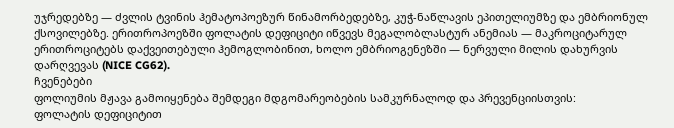უჯრედებზე — ძვლის ტვინის ჰემატოპოეზურ წინამორბედებზე, კუჭ-ნაწლავის ეპითელიუმზე და ემბრიონულ ქსოვილებზე. ერითროპოეზში ფოლატის დეფიციტი იწვევს მეგალობლასტურ ანემიას — მაკროციტარულ ერითროციტებს დაქვეითებული ჰემოგლობინით, ხოლო ემბრიოგენეზში — ნერვული მილის დახურვის დარღვევას (NICE CG62).
ჩვენებები
ფოლიუმის მჟავა გამოიყენება შემდეგი მდგომარეობების სამკურნალოდ და პრევენციისთვის:
ფოლატის დეფიციტით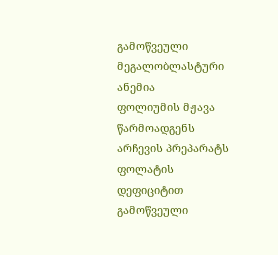გამოწვეული მეგალობლასტური ანემია
ფოლიუმის მჟავა წარმოადგენს არჩევის პრეპარატს ფოლატის დეფიციტით გამოწვეული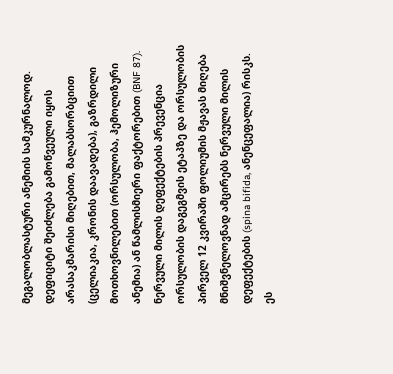მეგალობლასტური ანემიის სამკურნალოდ. დეფიციტი შეიძლება გამოწვეული იყოს არასაკმარისი მიღებით, მალაბსორბციით (ცელიაკია, კრონის დაავადება), გაზრდილი მოთხოვნილებით (ორსულობა, ჰემოლიზური ანემია) ან წამლისმიერი ფაქტორებით (BNF 87).
ნერვული მილის დეფექტების პრევენცია
ორსულობის დაგეგმვის ეტაპზე და ორსულობის პირველ 12 კვირაში ფოლიუმის მჟავას მიღება მნიშვნელოვნად ამცირებს ნერვული მილის დეფექტების (spina bifida, ანენცეფალია) რისკს. ეს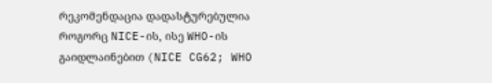რეკომენდაცია დადასტურებულია როგორც NICE-ის, ისე WHO-ის გაიდლაინებით (NICE CG62; WHO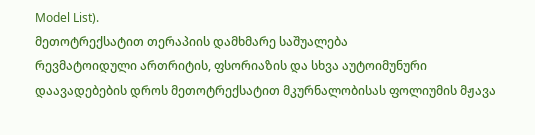Model List).
მეთოტრექსატით თერაპიის დამხმარე საშუალება
რევმატოიდული ართრიტის, ფსორიაზის და სხვა აუტოიმუნური დაავადებების დროს მეთოტრექსატით მკურნალობისას ფოლიუმის მჟავა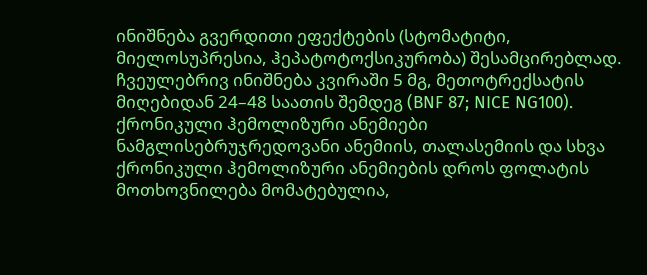ინიშნება გვერდითი ეფექტების (სტომატიტი, მიელოსუპრესია, ჰეპატოტოქსიკურობა) შესამცირებლად. ჩვეულებრივ ინიშნება კვირაში 5 მგ, მეთოტრექსატის მიღებიდან 24–48 საათის შემდეგ (BNF 87; NICE NG100).
ქრონიკული ჰემოლიზური ანემიები
ნამგლისებრუჯრედოვანი ანემიის, თალასემიის და სხვა ქრონიკული ჰემოლიზური ანემიების დროს ფოლატის მოთხოვნილება მომატებულია,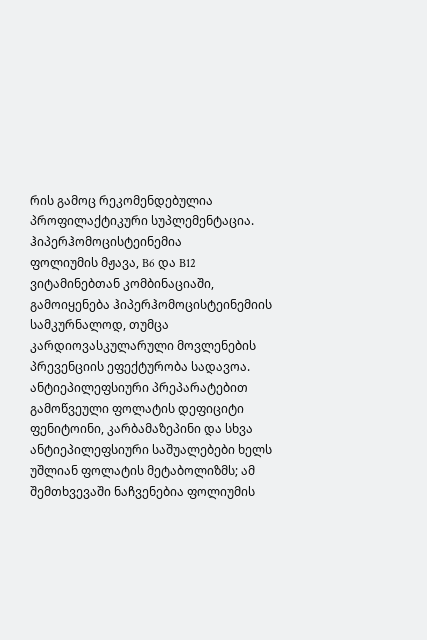რის გამოც რეკომენდებულია პროფილაქტიკური სუპლემენტაცია.
ჰიპერჰომოცისტეინემია
ფოლიუმის მჟავა, B6 და B12 ვიტამინებთან კომბინაციაში, გამოიყენება ჰიპერჰომოცისტეინემიის სამკურნალოდ, თუმცა კარდიოვასკულარული მოვლენების პრევენციის ეფექტურობა სადავოა.
ანტიეპილეფსიური პრეპარატებით გამოწვეული ფოლატის დეფიციტი
ფენიტოინი, კარბამაზეპინი და სხვა ანტიეპილეფსიური საშუალებები ხელს უშლიან ფოლატის მეტაბოლიზმს; ამ შემთხვევაში ნაჩვენებია ფოლიუმის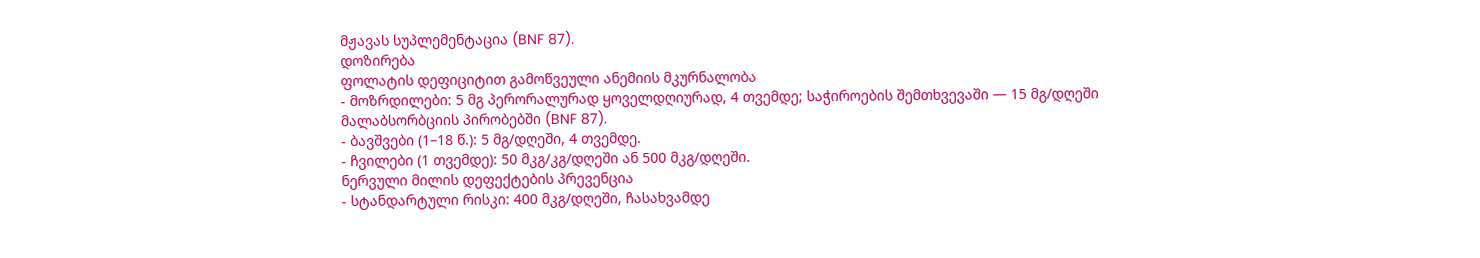მჟავას სუპლემენტაცია (BNF 87).
დოზირება
ფოლატის დეფიციტით გამოწვეული ანემიის მკურნალობა
- მოზრდილები: 5 მგ პერორალურად ყოველდღიურად, 4 თვემდე; საჭიროების შემთხვევაში — 15 მგ/დღეში მალაბსორბციის პირობებში (BNF 87).
- ბავშვები (1–18 წ.): 5 მგ/დღეში, 4 თვემდე.
- ჩვილები (1 თვემდე): 50 მკგ/კგ/დღეში ან 500 მკგ/დღეში.
ნერვული მილის დეფექტების პრევენცია
- სტანდარტული რისკი: 400 მკგ/დღეში, ჩასახვამდე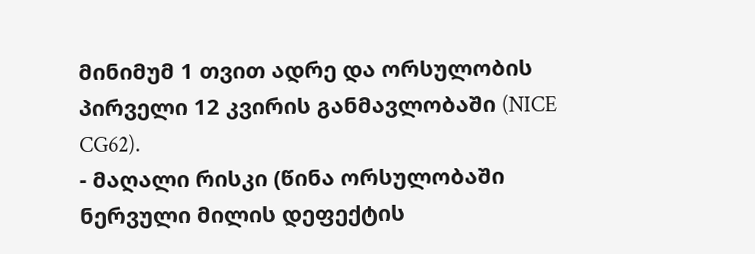მინიმუმ 1 თვით ადრე და ორსულობის პირველი 12 კვირის განმავლობაში (NICE CG62).
- მაღალი რისკი (წინა ორსულობაში ნერვული მილის დეფექტის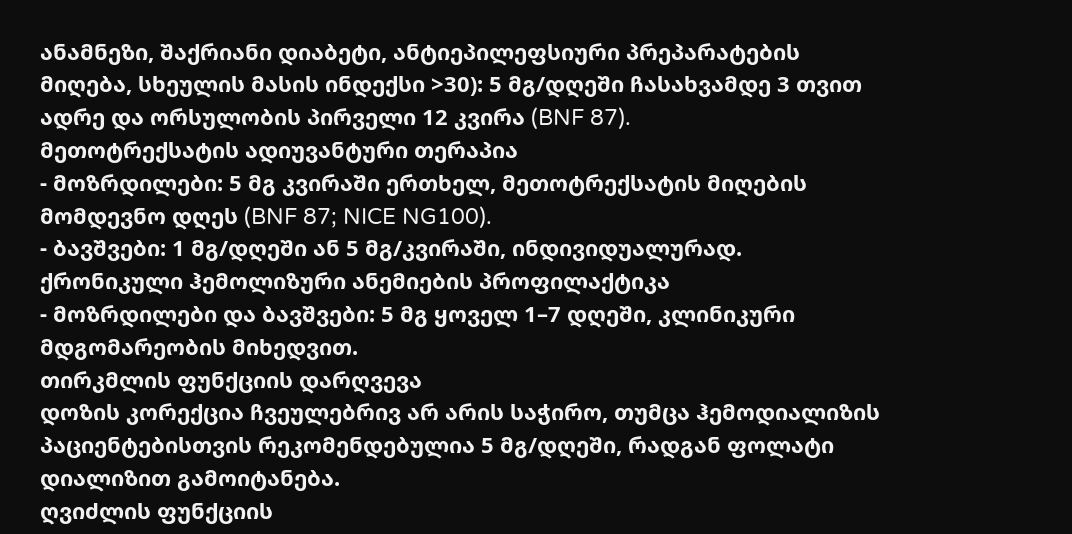ანამნეზი, შაქრიანი დიაბეტი, ანტიეპილეფსიური პრეპარატების მიღება, სხეულის მასის ინდექსი >30): 5 მგ/დღეში ჩასახვამდე 3 თვით ადრე და ორსულობის პირველი 12 კვირა (BNF 87).
მეთოტრექსატის ადიუვანტური თერაპია
- მოზრდილები: 5 მგ კვირაში ერთხელ, მეთოტრექსატის მიღების მომდევნო დღეს (BNF 87; NICE NG100).
- ბავშვები: 1 მგ/დღეში ან 5 მგ/კვირაში, ინდივიდუალურად.
ქრონიკული ჰემოლიზური ანემიების პროფილაქტიკა
- მოზრდილები და ბავშვები: 5 მგ ყოველ 1–7 დღეში, კლინიკური მდგომარეობის მიხედვით.
თირკმლის ფუნქციის დარღვევა
დოზის კორექცია ჩვეულებრივ არ არის საჭირო, თუმცა ჰემოდიალიზის პაციენტებისთვის რეკომენდებულია 5 მგ/დღეში, რადგან ფოლატი დიალიზით გამოიტანება.
ღვიძლის ფუნქციის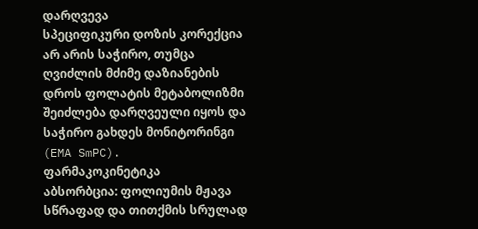დარღვევა
სპეციფიკური დოზის კორექცია არ არის საჭირო, თუმცა ღვიძლის მძიმე დაზიანების დროს ფოლატის მეტაბოლიზმი შეიძლება დარღვეული იყოს და საჭირო გახდეს მონიტორინგი (EMA SmPC).
ფარმაკოკინეტიკა
აბსორბცია: ფოლიუმის მჟავა სწრაფად და თითქმის სრულად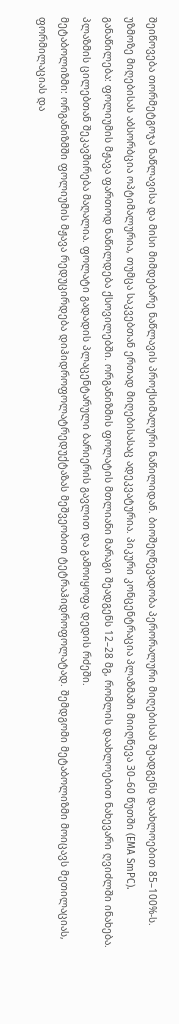შეიწოვება თორმეტგოჯა ნაწლავისა და მისი მიმდებარე ნაწლავის პროქსიმალური ნაწილიდან. ბიოშეღწევადობა პერორალური მიღებისას შეადგენს დაახლოებით 85–100%-ს. უზმოზე მიღებისას აბსორბცია ოპტიმალურია, თუმცა საკვებთან ერთად მიღებისასაც ადეკვატურია. პიკური კონცენტრაცია პლაზმაში მიიღწევა 30–60 წუთში (EMA SmPC).
განაწილება: ფოლიუმის მჟავა ფართოდ ნაწილდება ქსოვილებში. ორგანიზმის ფოლატის მთლიანი მარაგი შეადგენს 12–28 მგ, რომლის დაახლოებით ნახევარი ღვიძლში ინახება. პლაზმის ცილებთან შეკავშირება მაღალია. ფოლატი გადადის პლაცენტარული ბარიერის გავლით და გამოიყოფა დედის რძეში.
მეტაბოლიზმი: ორგანიზმში ფოლიუმის მჟავა რედუცირდება დიჰიდროფოლატრედუქტაზას მეშვეობით ტეტრაჰიდროფოლატად. შემდგომი მეტაბოლიზმი მოიცავს მეთილაციას, ფორმილაციას და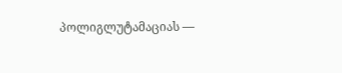პოლიგლუტამაციას —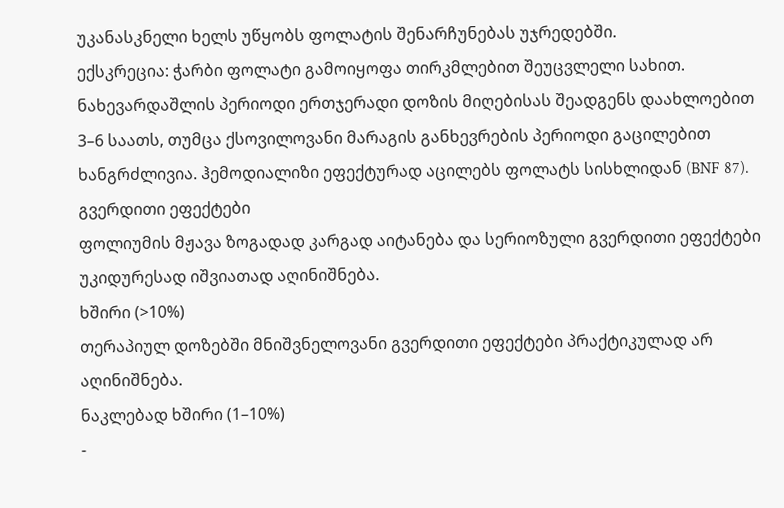უკანასკნელი ხელს უწყობს ფოლატის შენარჩუნებას უჯრედებში.
ექსკრეცია: ჭარბი ფოლატი გამოიყოფა თირკმლებით შეუცვლელი სახით. ნახევარდაშლის პერიოდი ერთჯერადი დოზის მიღებისას შეადგენს დაახლოებით 3–6 საათს, თუმცა ქსოვილოვანი მარაგის განხევრების პერიოდი გაცილებით ხანგრძლივია. ჰემოდიალიზი ეფექტურად აცილებს ფოლატს სისხლიდან (BNF 87).
გვერდითი ეფექტები
ფოლიუმის მჟავა ზოგადად კარგად აიტანება და სერიოზული გვერდითი ეფექტები უკიდურესად იშვიათად აღინიშნება.
ხშირი (>10%)
თერაპიულ დოზებში მნიშვნელოვანი გვერდითი ეფექტები პრაქტიკულად არ აღინიშნება.
ნაკლებად ხშირი (1–10%)
-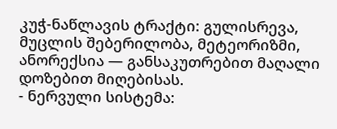კუჭ-ნაწლავის ტრაქტი: გულისრევა, მუცლის შებერილობა, მეტეორიზმი, ანორექსია — განსაკუთრებით მაღალი დოზებით მიღებისას.
- ნერვული სისტემა: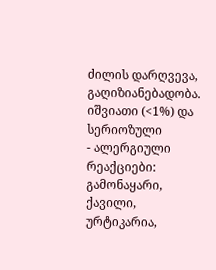ძილის დარღვევა, გაღიზიანებადობა.
იშვიათი (<1%) და სერიოზული
- ალერგიული რეაქციები: გამონაყარი, ქავილი, ურტიკარია,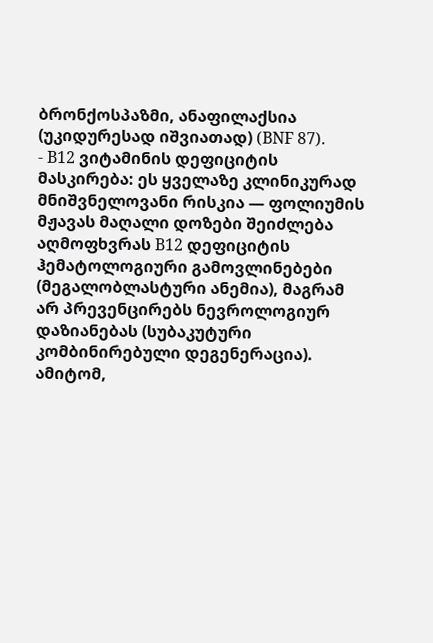ბრონქოსპაზმი, ანაფილაქსია (უკიდურესად იშვიათად) (BNF 87).
- B12 ვიტამინის დეფიციტის მასკირება: ეს ყველაზე კლინიკურად მნიშვნელოვანი რისკია — ფოლიუმის მჟავას მაღალი დოზები შეიძლება აღმოფხვრას B12 დეფიციტის ჰემატოლოგიური გამოვლინებები (მეგალობლასტური ანემია), მაგრამ არ პრევენცირებს ნევროლოგიურ დაზიანებას (სუბაკუტური კომბინირებული დეგენერაცია). ამიტომ,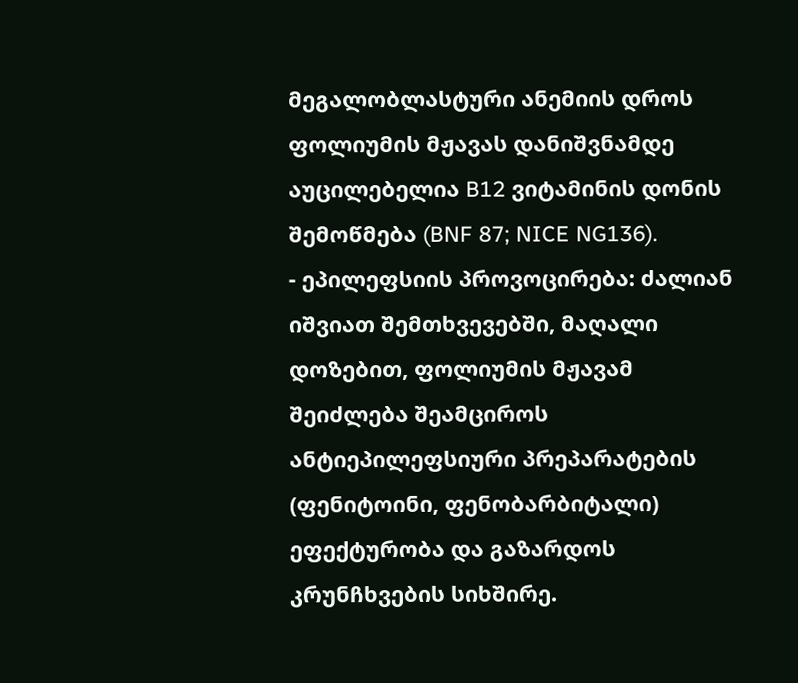მეგალობლასტური ანემიის დროს ფოლიუმის მჟავას დანიშვნამდე აუცილებელია B12 ვიტამინის დონის შემოწმება (BNF 87; NICE NG136).
- ეპილეფსიის პროვოცირება: ძალიან იშვიათ შემთხვევებში, მაღალი დოზებით, ფოლიუმის მჟავამ შეიძლება შეამციროს ანტიეპილეფსიური პრეპარატების (ფენიტოინი, ფენობარბიტალი) ეფექტურობა და გაზარდოს კრუნჩხვების სიხშირე.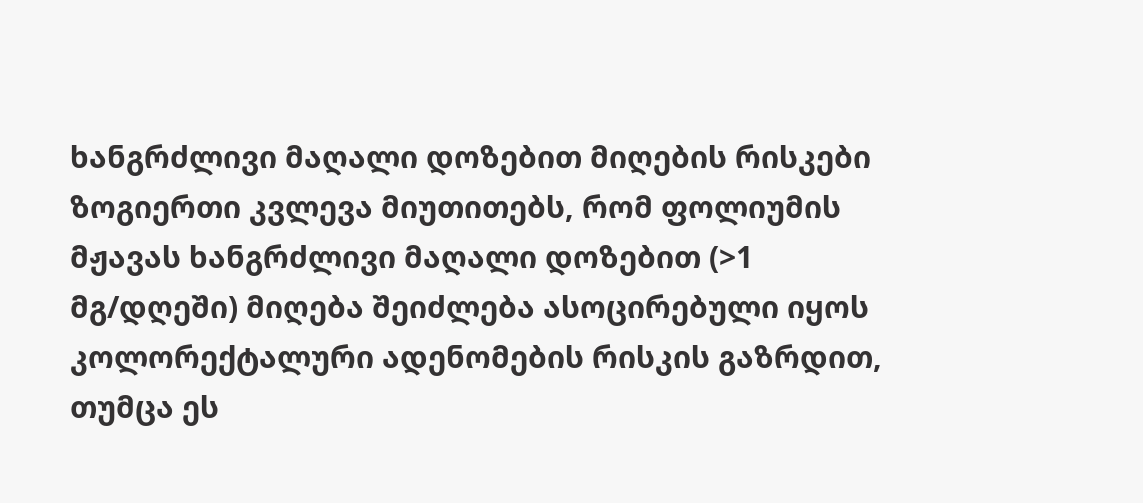ხანგრძლივი მაღალი დოზებით მიღების რისკები
ზოგიერთი კვლევა მიუთითებს, რომ ფოლიუმის მჟავას ხანგრძლივი მაღალი დოზებით (>1 მგ/დღეში) მიღება შეიძლება ასოცირებული იყოს კოლორექტალური ადენომების რისკის გაზრდით, თუმცა ეს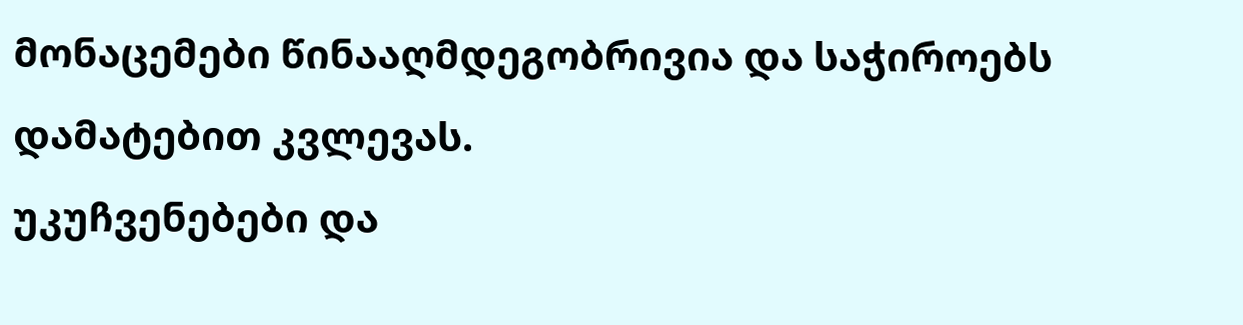მონაცემები წინააღმდეგობრივია და საჭიროებს დამატებით კვლევას.
უკუჩვენებები და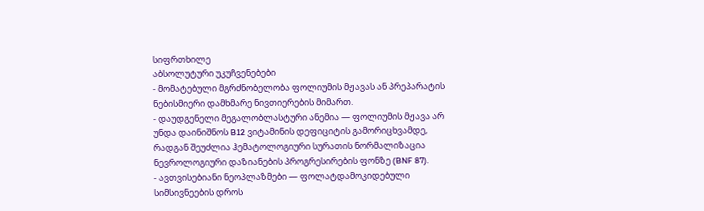სიფრთხილე
აბსოლუტური უკუჩვენებები
- მომატებული მგრძნობელობა ფოლიუმის მჟავას ან პრეპარატის ნებისმიერი დამხმარე ნივთიერების მიმართ.
- დაუდგენელი მეგალობლასტური ანემია — ფოლიუმის მჟავა არ უნდა დაინიშნოს B12 ვიტამინის დეფიციტის გამორიცხვამდე, რადგან შეუძლია ჰემატოლოგიური სურათის ნორმალიზაცია ნევროლოგიური დაზიანების პროგრესირების ფონზე (BNF 87).
- ავთვისებიანი ნეოპლაზმები — ფოლატდამოკიდებული სიმსივნეების დროს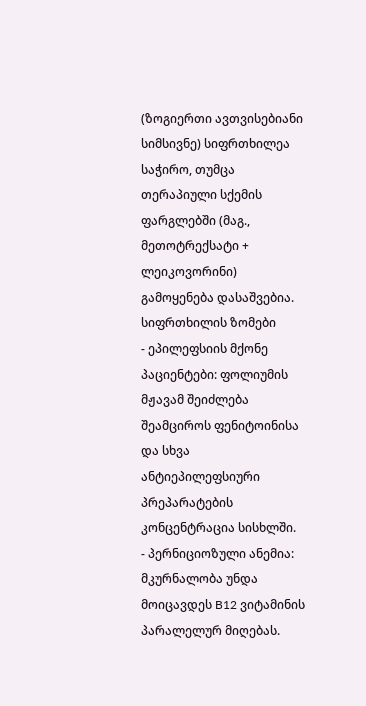(ზოგიერთი ავთვისებიანი სიმსივნე) სიფრთხილეა საჭირო, თუმცა თერაპიული სქემის ფარგლებში (მაგ., მეთოტრექსატი + ლეიკოვორინი) გამოყენება დასაშვებია.
სიფრთხილის ზომები
- ეპილეფსიის მქონე პაციენტები: ფოლიუმის მჟავამ შეიძლება შეამციროს ფენიტოინისა და სხვა ანტიეპილეფსიური პრეპარატების კონცენტრაცია სისხლში.
- პერნიციოზული ანემია: მკურნალობა უნდა მოიცავდეს B12 ვიტამინის პარალელურ მიღებას.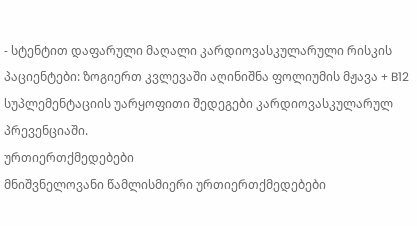- სტენტით დაფარული მაღალი კარდიოვასკულარული რისკის პაციენტები: ზოგიერთ კვლევაში აღინიშნა ფოლიუმის მჟავა + B12 სუპლემენტაციის უარყოფითი შედეგები კარდიოვასკულარულ პრევენციაში.
ურთიერთქმედებები
მნიშვნელოვანი წამლისმიერი ურთიერთქმედებები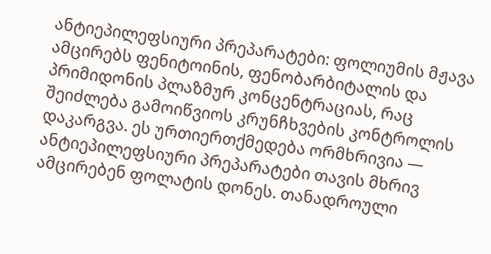ანტიეპილეფსიური პრეპარატები: ფოლიუმის მჟავა ამცირებს ფენიტოინის, ფენობარბიტალის და პრიმიდონის პლაზმურ კონცენტრაციას, რაც შეიძლება გამოიწვიოს კრუნჩხვების კონტროლის დაკარგვა. ეს ურთიერთქმედება ორმხრივია — ანტიეპილეფსიური პრეპარატები თავის მხრივ ამცირებენ ფოლატის დონეს. თანადროული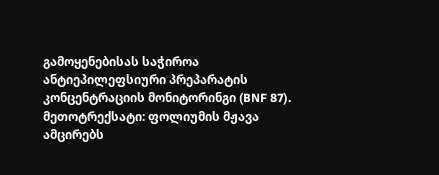გამოყენებისას საჭიროა ანტიეპილეფსიური პრეპარატის კონცენტრაციის მონიტორინგი (BNF 87).
მეთოტრექსატი: ფოლიუმის მჟავა ამცირებს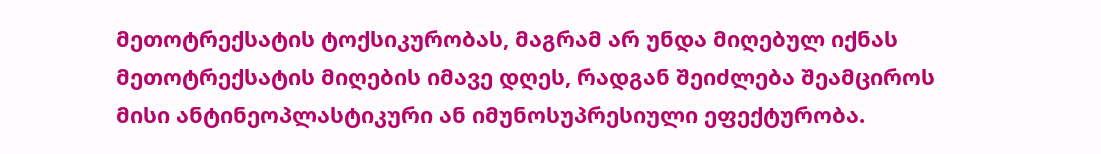მეთოტრექსატის ტოქსიკურობას, მაგრამ არ უნდა მიღებულ იქნას მეთოტრექსატის მიღების იმავე დღეს, რადგან შეიძლება შეამციროს მისი ანტინეოპლასტიკური ან იმუნოსუპრესიული ეფექტურობა.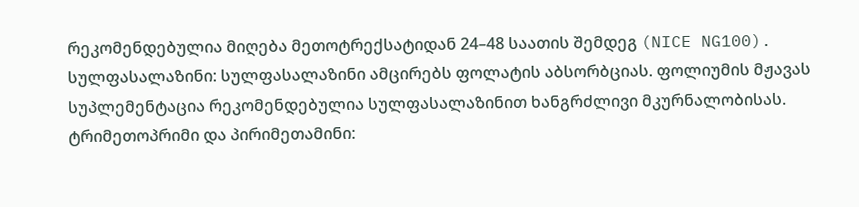რეკომენდებულია მიღება მეთოტრექსატიდან 24–48 საათის შემდეგ (NICE NG100).
სულფასალაზინი: სულფასალაზინი ამცირებს ფოლატის აბსორბციას. ფოლიუმის მჟავას სუპლემენტაცია რეკომენდებულია სულფასალაზინით ხანგრძლივი მკურნალობისას.
ტრიმეთოპრიმი და პირიმეთამინი: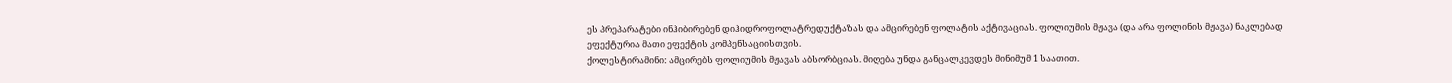ეს პრეპარატები ინჰიბირებენ დიჰიდროფოლატრედუქტაზას და ამცირებენ ფოლატის აქტივაციას. ფოლიუმის მჟავა (და არა ფოლინის მჟავა) ნაკლებად ეფექტურია მათი ეფექტის კომპენსაციისთვის.
ქოლესტირამინი: ამცირებს ფოლიუმის მჟავას აბსორბციას. მიღება უნდა განცალკევდეს მინიმუმ 1 საათით.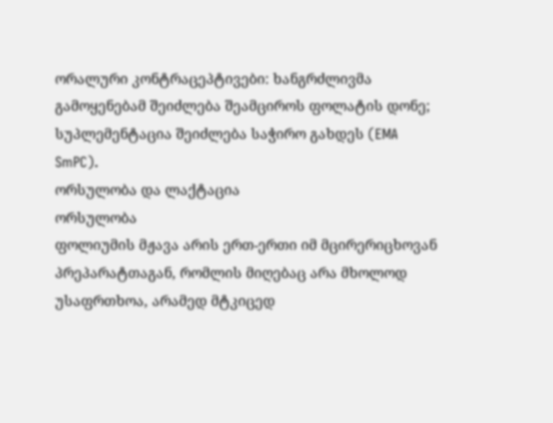ორალური კონტრაცეპტივები: ხანგრძლივმა გამოყენებამ შეიძლება შეამციროს ფოლატის დონე; სუპლემენტაცია შეიძლება საჭირო გახდეს (EMA SmPC).
ორსულობა და ლაქტაცია
ორსულობა
ფოლიუმის მჟავა არის ერთ-ერთი იმ მცირერიცხოვან პრეპარატთაგან, რომლის მიღებაც არა მხოლოდ უსაფრთხოა, არამედ მტკიცედ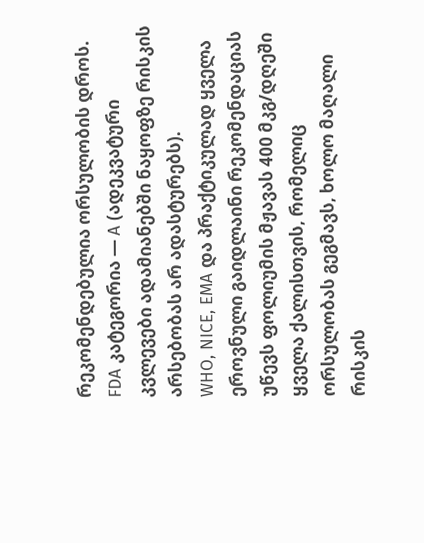რეკომენდებულია ორსულობის დროს. FDA კატეგორია — A (ადეკვატური კვლევები ადამიანებში ნაყოფზე რისკის არსებობას არ ადასტურებს).
WHO, NICE, EMA და პრაქტიკულად ყველა ეროვნული გაიდლაინი რეკომენდაციას უწევს ფოლიუმის მჟავას 400 მკგ/დღეში ყველა ქალისთვის, რომელიც ორსულობას გეგმავს, ხოლო მაღალი რისკის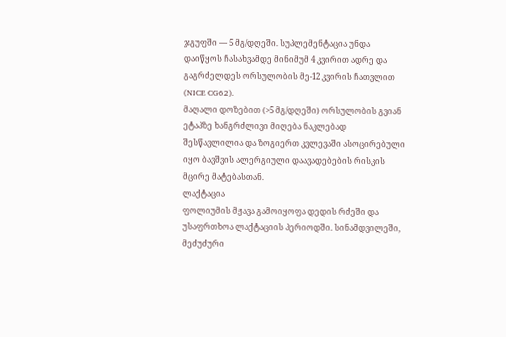ჯგუფში — 5 მგ/დღეში. სუპლემენტაცია უნდა დაიწყოს ჩასახვამდე მინიმუმ 4 კვირით ადრე და გაგრძელდეს ორსულობის მე-12 კვირის ჩათვლით (NICE CG62).
მაღალი დოზებით (>5 მგ/დღეში) ორსულობის გვიან ეტაპზე ხანგრძლივი მიღება ნაკლებად შესწავლილია და ზოგიერთ კვლევაში ასოცირებული იყო ბავშვის ალერგიული დაავადებების რისკის მცირე მატებასთან.
ლაქტაცია
ფოლიუმის მჟავა გამოიყოფა დედის რძეში და უსაფრთხოა ლაქტაციის პერიოდში. სინამდვილეში, მეძუძური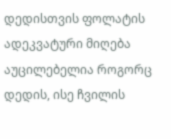დედისთვის ფოლატის ადეკვატური მიღება აუცილებელია როგორც დედის, ისე ჩვილის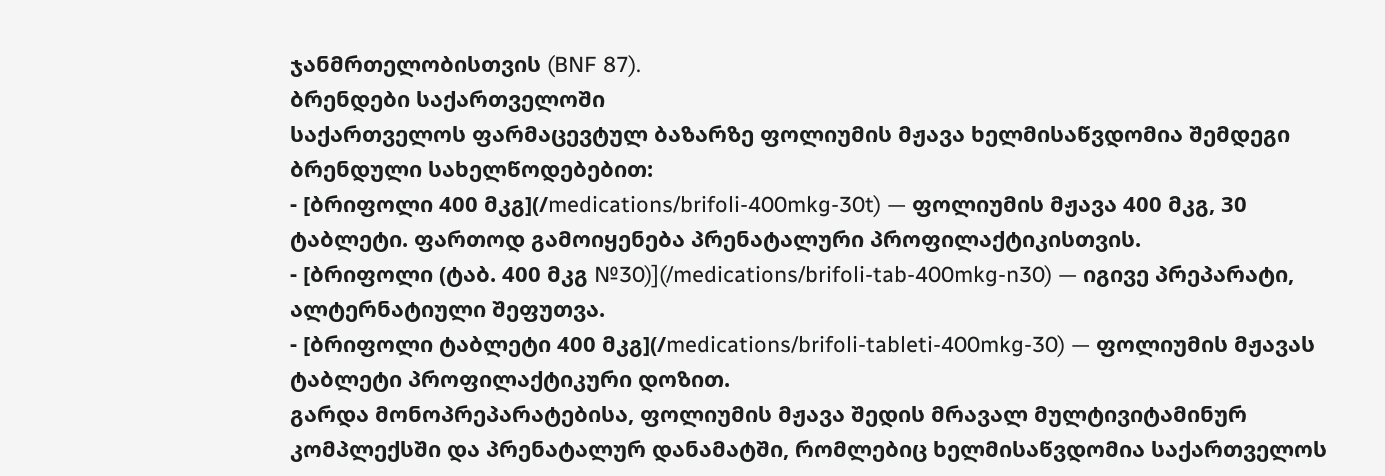ჯანმრთელობისთვის (BNF 87).
ბრენდები საქართველოში
საქართველოს ფარმაცევტულ ბაზარზე ფოლიუმის მჟავა ხელმისაწვდომია შემდეგი ბრენდული სახელწოდებებით:
- [ბრიფოლი 400 მკგ](/medications/brifoli-400mkg-30t) — ფოლიუმის მჟავა 400 მკგ, 30 ტაბლეტი. ფართოდ გამოიყენება პრენატალური პროფილაქტიკისთვის.
- [ბრიფოლი (ტაბ. 400 მკგ №30)](/medications/brifoli-tab-400mkg-n30) — იგივე პრეპარატი, ალტერნატიული შეფუთვა.
- [ბრიფოლი ტაბლეტი 400 მკგ](/medications/brifoli-tableti-400mkg-30) — ფოლიუმის მჟავას ტაბლეტი პროფილაქტიკური დოზით.
გარდა მონოპრეპარატებისა, ფოლიუმის მჟავა შედის მრავალ მულტივიტამინურ კომპლექსში და პრენატალურ დანამატში, რომლებიც ხელმისაწვდომია საქართველოს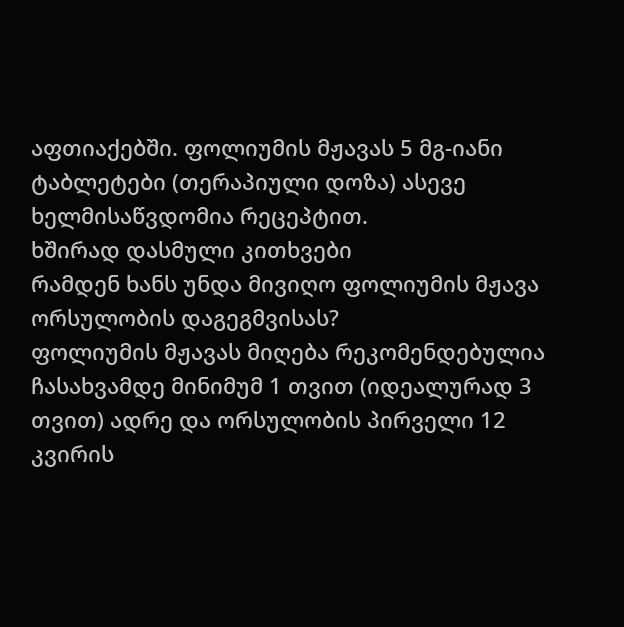აფთიაქებში. ფოლიუმის მჟავას 5 მგ-იანი ტაბლეტები (თერაპიული დოზა) ასევე ხელმისაწვდომია რეცეპტით.
ხშირად დასმული კითხვები
რამდენ ხანს უნდა მივიღო ფოლიუმის მჟავა ორსულობის დაგეგმვისას?
ფოლიუმის მჟავას მიღება რეკომენდებულია ჩასახვამდე მინიმუმ 1 თვით (იდეალურად 3 თვით) ადრე და ორსულობის პირველი 12 კვირის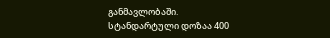განმავლობაში. სტანდარტული დოზაა 400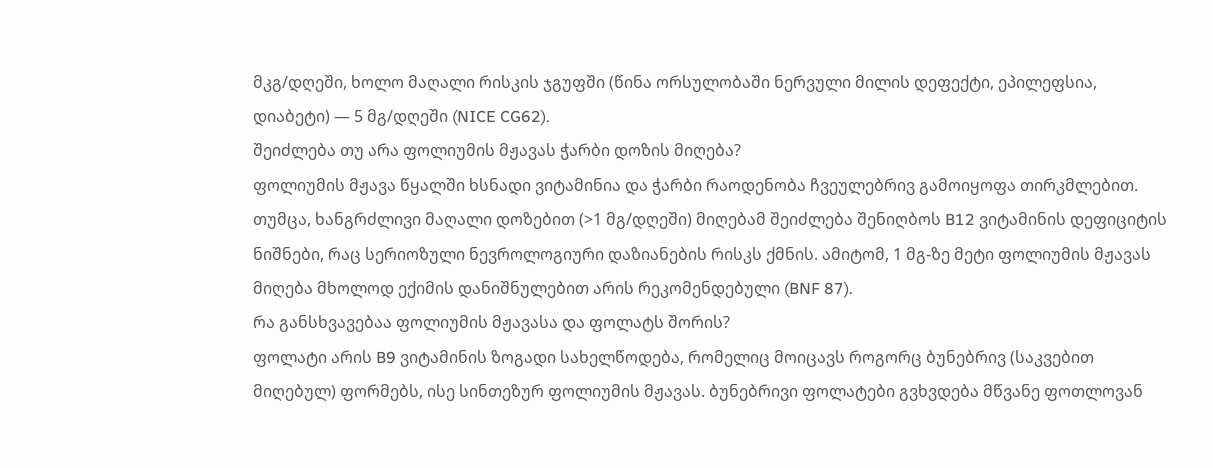მკგ/დღეში, ხოლო მაღალი რისკის ჯგუფში (წინა ორსულობაში ნერვული მილის დეფექტი, ეპილეფსია, დიაბეტი) — 5 მგ/დღეში (NICE CG62).
შეიძლება თუ არა ფოლიუმის მჟავას ჭარბი დოზის მიღება?
ფოლიუმის მჟავა წყალში ხსნადი ვიტამინია და ჭარბი რაოდენობა ჩვეულებრივ გამოიყოფა თირკმლებით. თუმცა, ხანგრძლივი მაღალი დოზებით (>1 მგ/დღეში) მიღებამ შეიძლება შენიღბოს B12 ვიტამინის დეფიციტის ნიშნები, რაც სერიოზული ნევროლოგიური დაზიანების რისკს ქმნის. ამიტომ, 1 მგ-ზე მეტი ფოლიუმის მჟავას მიღება მხოლოდ ექიმის დანიშნულებით არის რეკომენდებული (BNF 87).
რა განსხვავებაა ფოლიუმის მჟავასა და ფოლატს შორის?
ფოლატი არის B9 ვიტამინის ზოგადი სახელწოდება, რომელიც მოიცავს როგორც ბუნებრივ (საკვებით მიღებულ) ფორმებს, ისე სინთეზურ ფოლიუმის მჟავას. ბუნებრივი ფოლატები გვხვდება მწვანე ფოთლოვან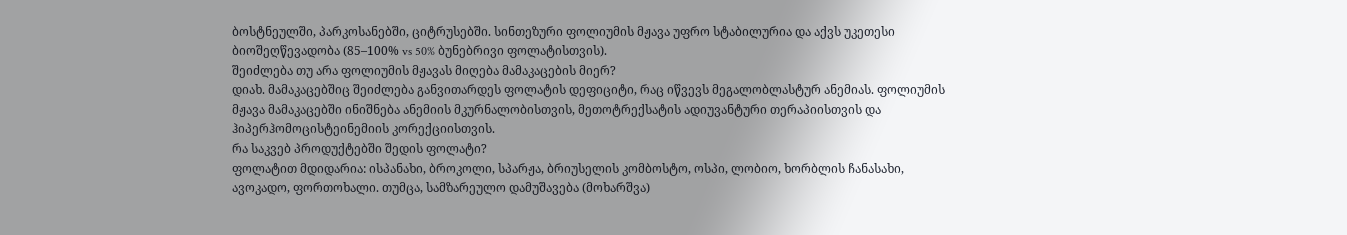ბოსტნეულში, პარკოსანებში, ციტრუსებში. სინთეზური ფოლიუმის მჟავა უფრო სტაბილურია და აქვს უკეთესი ბიოშეღწევადობა (85–100% vs 50% ბუნებრივი ფოლატისთვის).
შეიძლება თუ არა ფოლიუმის მჟავას მიღება მამაკაცების მიერ?
დიახ. მამაკაცებშიც შეიძლება განვითარდეს ფოლატის დეფიციტი, რაც იწვევს მეგალობლასტურ ანემიას. ფოლიუმის მჟავა მამაკაცებში ინიშნება ანემიის მკურნალობისთვის, მეთოტრექსატის ადიუვანტური თერაპიისთვის და ჰიპერჰომოცისტეინემიის კორექციისთვის.
რა საკვებ პროდუქტებში შედის ფოლატი?
ფოლატით მდიდარია: ისპანახი, ბროკოლი, სპარჟა, ბრიუსელის კომბოსტო, ოსპი, ლობიო, ხორბლის ჩანასახი, ავოკადო, ფორთოხალი. თუმცა, სამზარეულო დამუშავება (მოხარშვა)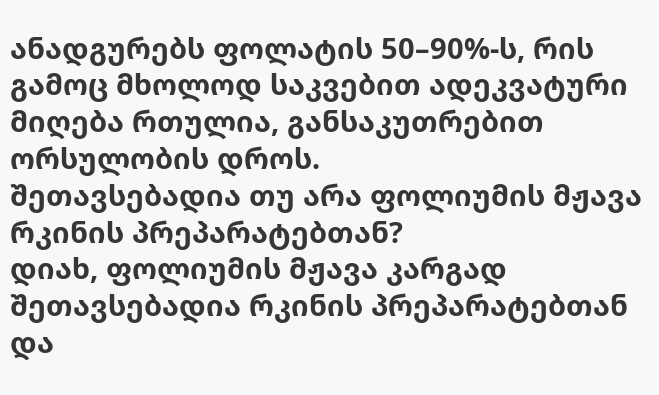ანადგურებს ფოლატის 50–90%-ს, რის გამოც მხოლოდ საკვებით ადეკვატური მიღება რთულია, განსაკუთრებით ორსულობის დროს.
შეთავსებადია თუ არა ფოლიუმის მჟავა რკინის პრეპარატებთან?
დიახ, ფოლიუმის მჟავა კარგად შეთავსებადია რკინის პრეპარატებთან და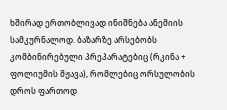ხშირად ერთობლივად ინიშნება ანემიის სამკურნალოდ. ბაზარზე არსებობს კომბინირებული პრეპარატებიც (რკინა + ფოლიუმის მჟავა), რომლებიც ორსულობის დროს ფართოდ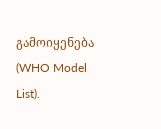გამოიყენება (WHO Model List).